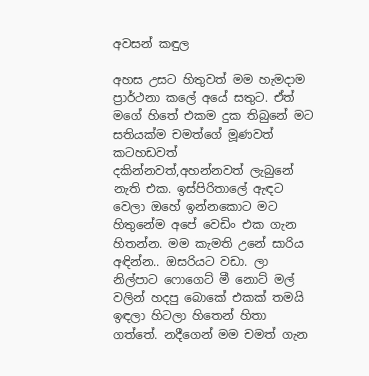අවසන් කඳුල

අහස උසට හිතුවත් මම හැමදාම ප්‍රාර්ථනා කලේ අයේ සතුට. ඒත් මගේ හිතේ එකම දුක තිබුනේ මට සතියක්ම චමත්ගේ මූණවත් කටහඩවත් දකින්නවත්,අහන්නවත් ලැබුනේ නැති එක. ඉස්පිරිතාලේ ඇඳට වෙලා ඔහේ ඉන්නකොට මට හිතුනේම අපේ වෙඩිං එක ගැන හිතන්න. මම කැමති උනේ සාරිය අඳින්න.. ඔසරියට වඩා. ලා නිල්පාට ෆොගෙට් මී නොට් මල් වලින් හදපු බොකේ එකක් තමයි ඉඳලා හිටලා හිතෙන් හිතා ගත්තේ. නදීගෙන් මම චමත් ගැන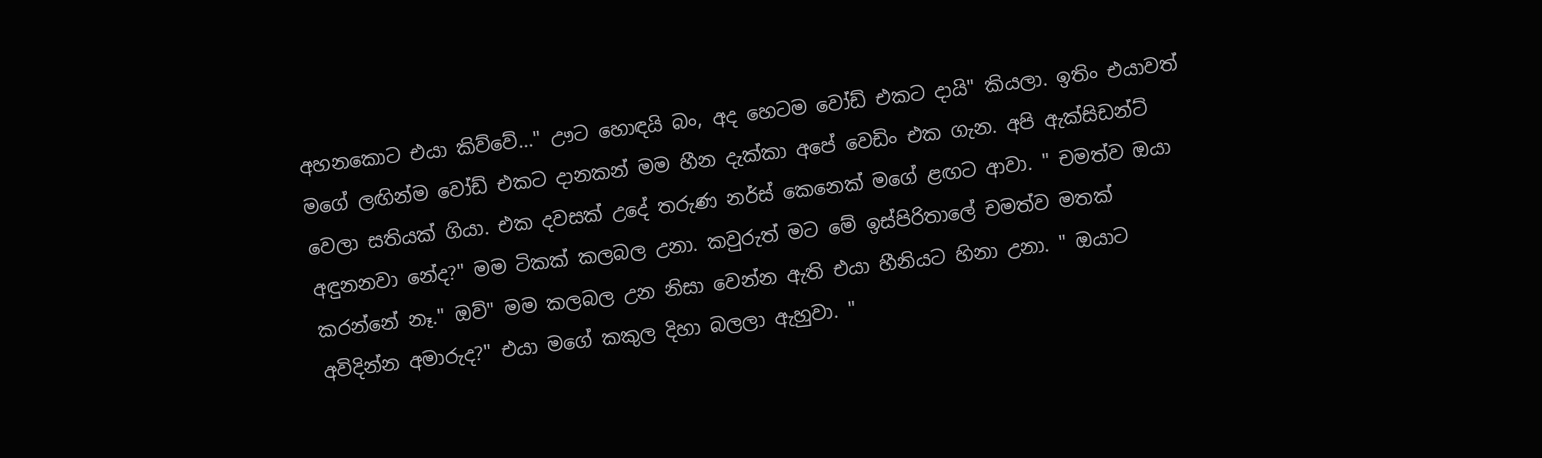අහනකොට එයා කිව්වේ..." ඌට හොඳයි බං, අද හෙටම වෝඩ් එකට දායි" කියලා. ඉතිං එයාවත් මගේ ලඟින්ම වෝඩ් එකට දානකන් මම හීන දැක්කා අපේ වෙඩිං එක ගැන. අපි ඇක්සිඩන්ට් වෙලා සතියක් ගියා. එක දවසක් උදේ තරුණ නර්ස් කෙනෙක් මගේ ළඟට ආවා. " චමත්ව ඔයා අඳුනනවා නේද?" මම ටිකක් කලබල උනා. කවුරුත් මට මේ ඉස්පිරිතාලේ චමත්ව මතක් කරන්නේ නෑ." ඔව්" මම කලබල උන නිසා වෙන්න ඇති එයා හීනියට හිනා උනා. " ඔයාට අවිදින්න අමාරුද?" එයා මගේ කකුල දිහා බලලා ඇහුවා. "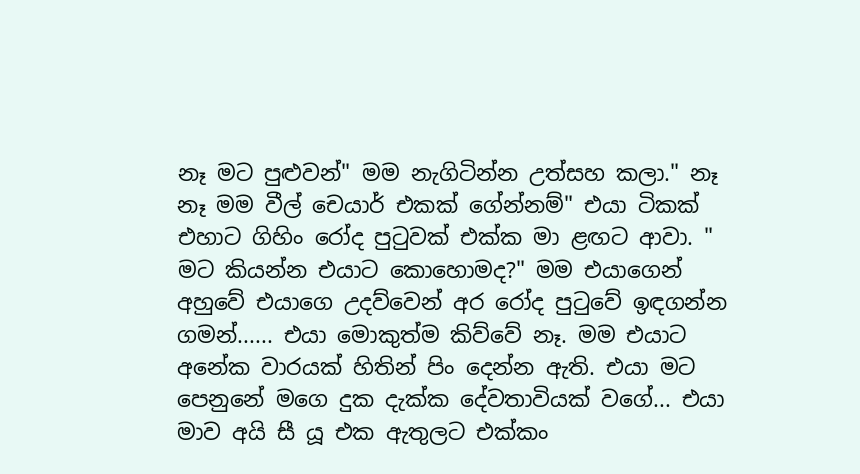නෑ මට පුළුවන්" මම නැගිටින්න උත්සහ කලා." නෑ නෑ මම වීල් චෙයාර් එකක් ගේන්නම්" එයා ටිකක් එහාට ගිහිං රෝද පුටුවක් එක්ක මා ළඟට ආවා. " මට කියන්න එයාට කොහොමද?" මම එයාගෙන් අහුවේ එයාගෙ උදව්වෙන් අර රෝද පුටුවේ ඉඳගන්න ගමන්...... එයා මොකුත්ම කිව්වේ නෑ. මම එයාට අනේක වාරයක් හිතින් පිං දෙන්න ඇති. එයා මට පෙනුනේ මගෙ දුක දැක්ක දේවතාවියක් වගේ... එයා මාව අයි සී යූ එක ඇතුලට එක්කං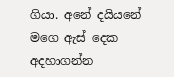ගියා. අනේ දයියනේ මගෙ ඇස් දෙක අදහාගන්න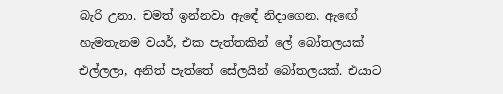බැරි උනා. චමත් ඉන්නවා ඇඳේ නිදාගෙන. ඇඟේ හැමතැනම වයර්, එක පැත්තකින් ලේ බෝතලයක් එල්ලලා, අනිත් පැත්තේ සේලයින් බෝතලයක්. එයාට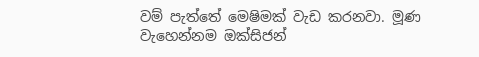වම් පැත්තේ මෙෂිමක් වැඩ කරනවා. මූණ වැහෙන්නම ඔක්සිජන්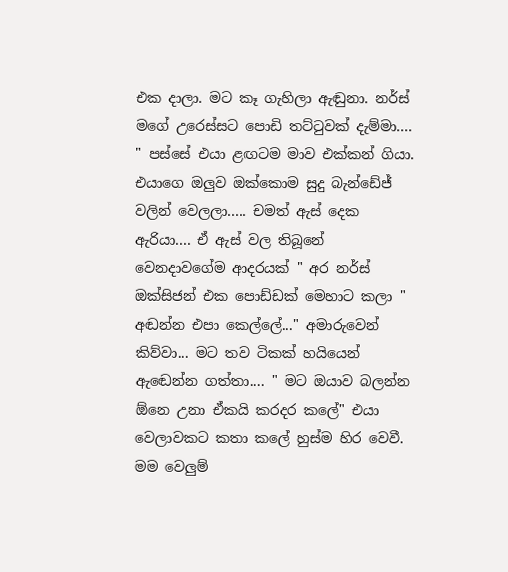එක දාලා. මට කෑ ගැහිලා ඇඬුනා. නර්ස් මගේ උරෙස්සට පොඩි තට්ටුවක් දැම්මා.... " පස්සේ එයා ළඟටම මාව එක්කන් ගියා. එයාගෙ ඔලුව ඔක්කොම සුදු බැන්ඩේජ් වලින් වෙලලා..... චමත් ඇස් දෙක ඇරියා.... ඒ ඇස් වල තිබූනේ වෙනදාවගේම ආදරයක් " අර නර්ස් ඔක්සිජන් එක පොඩ්ඩක් මෙහාට කලා " අඬන්න එපා කෙල්ලේ..." අමාරුවෙන් කිව්වා... මට තව ටිකක් හයියෙන් ඇඬෙන්න ගත්තා.... " මට ඔයාව බලන්න ඕනෙ උනා ඒකයි කරදර කලේ" එයා වෙලාවකට කතා කලේ හුස්ම හිර වෙවී. මම වෙලුම්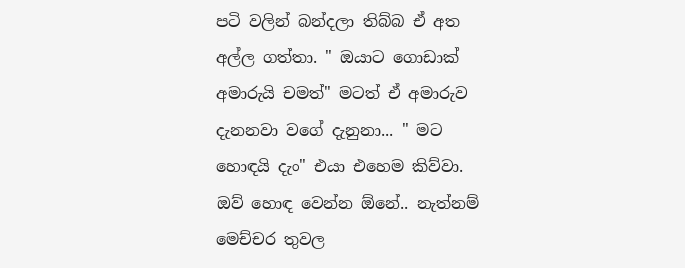පටි වලින් බන්දලා තිබ්බ ඒ අත අල්ල ගත්තා. " ඔයාට ගොඩාක් අමාරුයි චමත්" මටත් ඒ අමාරුව දැනනවා වගේ දැනුනා... " මට හොඳයි දැං" එයා එහෙම කිව්වා. ඔව් හොඳ වෙන්න ඕනේ.. නැත්නම් මෙච්චර තුවල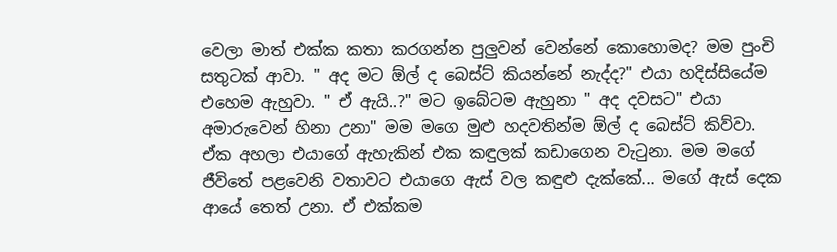වෙලා මාත් එක්ක කතා කරගන්න පුලුවන් වෙන්නේ කොහොමද? මම පුංචි සතුටක් ආවා. " අද මට ඕල් ද බෙස්ට් කියන්නේ නැද්ද?" එයා හදිස්සියේම එහෙම ඇහුවා. " ඒ ඇයි..?" මට ඉබේටම ඇහුනා " අද දවසට" එයා අමාරුවෙන් හිනා උනා" මම මගෙ මුළු හදවතින්ම ඕල් ද බෙස්ට් කිව්වා. ඒක අහලා එයාගේ ඇහැකින් එක කඳුලක් කඩාගෙන වැටුනා. මම මගේ ජීවිතේ පළවෙනි වතාවට එයාගෙ ඇස් වල කඳුළු දැක්කේ... මගේ ඇස් දෙක ආයේ තෙත් උනා. ඒ එක්කම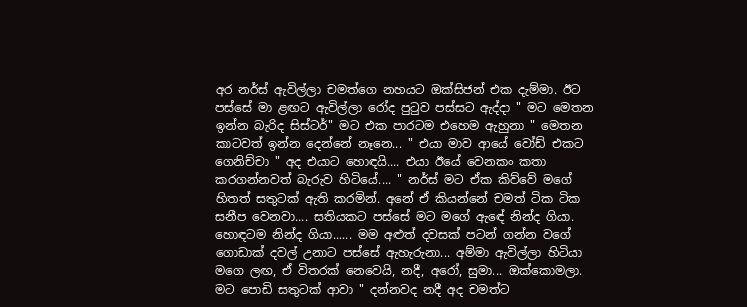අර නර්ස් ඇවිල්ලා චමත්ගෙ නහයට ඔක්සිජන් එක දැම්මා. ඊට පස්සේ මා ළඟට ඇවිල්ලා රෝද පුටුව පස්සට ඇද්දා " මට මෙතන ඉන්න බැරිද සිස්ටර්" මට එක පාරටම එහෙම ඇහුනා " මෙතන කාටවත් ඉන්න දෙන්නේ නෑනෙ... " එයා මාව ආයේ වෝඩ් එකට ගෙනිච්චා " අද එයාට හොඳයි.... එයා ඊයේ වෙනකං කතා කරගන්නවත් බැරුව හිටියේ.... " නර්ස් මට ඒක කිව්වේ මගේ හිතත් සතුටක් ඇති කරමින්. අනේ ඒ කියන්නේ චමත් ටික ටික සනීප වෙනවා.... සතියකට පස්සේ මට මගේ ඇඳේ නින්ද ගියා. හොඳටම නින්ද ගියා...... මම අළුත් දවසක් පටන් ගන්න වගේ ගොඩාක් දවල් උනාට පස්සේ ඇහැරුනා... අම්මා ඇවිල්ලා හිටියා මගෙ ලඟ, ඒ විතරක් නෙවෙයි, නදී, අරෝ, සුමා... ඔක්කොමලා. මට පොඩි සතුටක් ආවා " දන්නවද නදී අද චමත්ට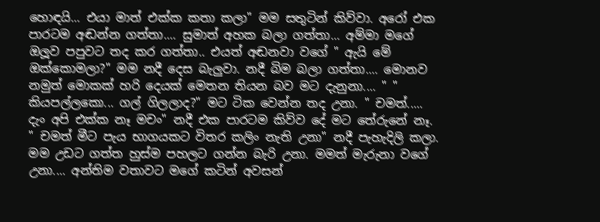හොඳයි... එයා මාත් එක්ක කතා කලා" මම සතුටින් කිව්වා. අරෝ එක පාරටම අඬන්න ගත්තා.... සුමාත් අහක බලා ගත්තා... අම්මා මගේ ඔලූව පපුවට තද කර ගත්තා.. එයත් අඬනවා වගේ " ඇයි මේ ඔක්කොමලා?" මම නදී දෙස බැලුවා. නදී බිම බලා ගත්තා.... මොනව නමුත් මොකක් හරි දෙයක් මෙතන තියන බව මට දැනුනා.... " " කියපල්ලකො... ගල් ගිලලාද?" මට ටික වෙන්න තද උනා. " චමත්..... දැං අපි එක්ක නෑ මචං" නදී එක පාරටම කිව්ව දේ මට තේරුනේ නෑ. " චමත් මීට පැය භාගයකට විතර කලිං නැති උනා" නදී පැහැදිලි කලා. මම උඩට ගත්ත හුස්ම පහලට ගන්න බැරි උනා. මමත් මැරුනා වගේ උනා.... අන්තිම වතාවට මගේ කටින් අවසන්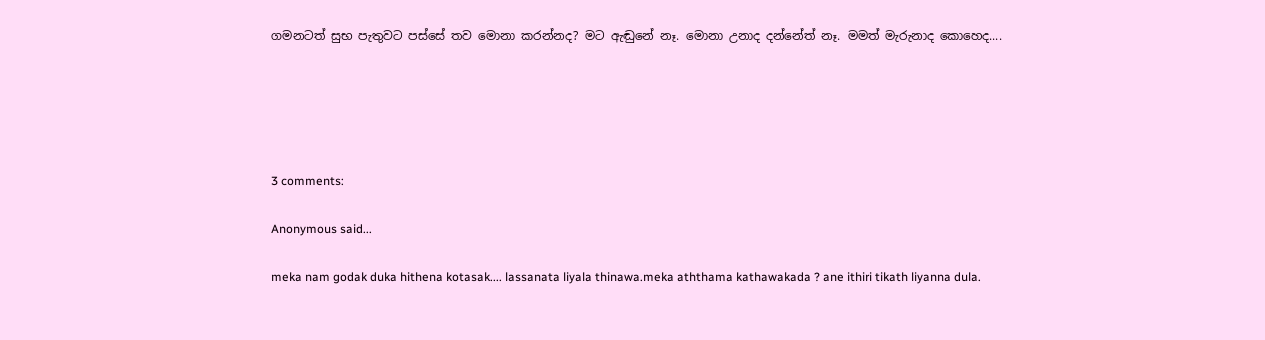ගමනටත් සුභ පැතුවට පස්සේ තව මොනා කරන්නද? මට ඇඬුනේ නෑ. මොනා උනාද දන්නේත් නෑ. මමත් මැරුනාද කොහෙද....





3 comments:

Anonymous said...

meka nam godak duka hithena kotasak.... lassanata liyala thinawa.meka aththama kathawakada ? ane ithiri tikath liyanna dula.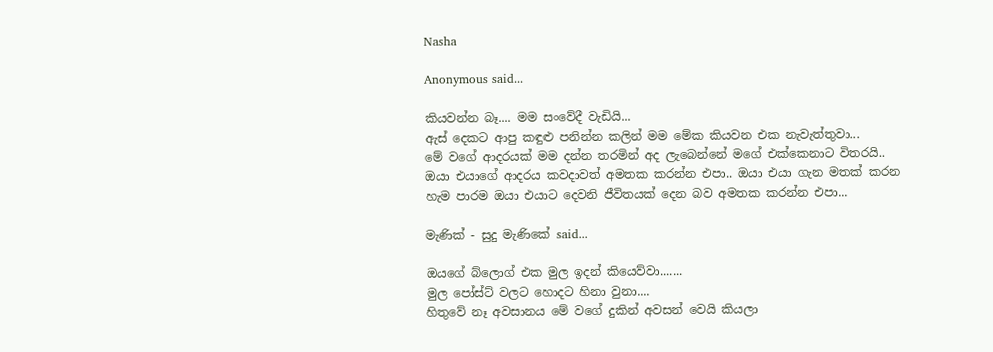Nasha

Anonymous said...

කියවන්න බෑ.... මම සංවේදී වැඩියි...
ඇස් දෙකට ආපු කඳුළු පනින්න කලින් මම මේක කියවන එක නැවැත්තුවා...
මේ වගේ ආදරයක් මම දන්න තරමින් අද ලැබෙන්නේ මගේ එක්කෙනාට විතරයි..
ඔයා එයාගේ ආදරය කවදාවත් අමතක කරන්න එපා.. ඔයා එයා ගැන මතක් කරන හැම පාරම ඔයා එයාට දෙවනි ජීවිතයක් දෙන බව අමතක කරන්න එපා...

මැණික් - සුදු මැණිකේ said...

ඔයගේ බ්ලොග් එක මුල ඉදන් කියෙව්වා.......
මුල පෝස්ට් වලට හොදට හිනා වුනා....
හිතුවේ නෑ අවසානය මේ වගේ දුකින් අවසන් වෙයි කියලා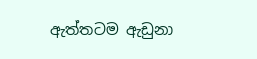ඇත්තටම ඇඩුනා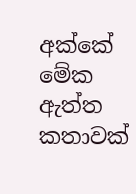අක්කේ
මේක ඇත්ත කතාවක්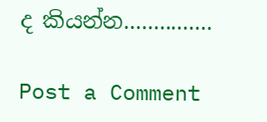ද කියන්න...............

Post a Comment